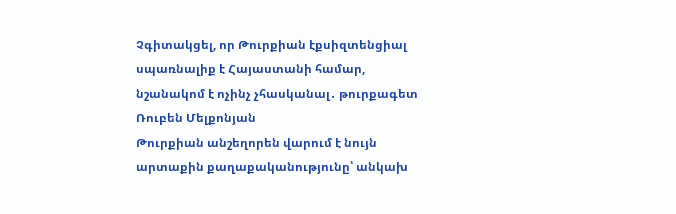Չգիտակցել, որ Թուրքիան էքսիզտենցիալ սպառնալիք է Հայաստանի համար, նշանակոմ է ոչինչ չհասկանալ․ թուրքագետ Ռուբեն Մելքոնյան
Թուրքիան անշեղորեն վարում է նույն արտաքին քաղաքականությունը՝ անկախ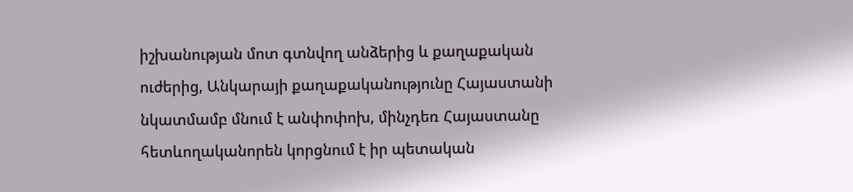իշխանության մոտ գտնվող անձերից և քաղաքական ուժերից, Անկարայի քաղաքականությունը Հայաստանի նկատմամբ մնում է անփոփոխ, մինչդեռ Հայաստանը հետևողականորեն կորցնում է իր պետական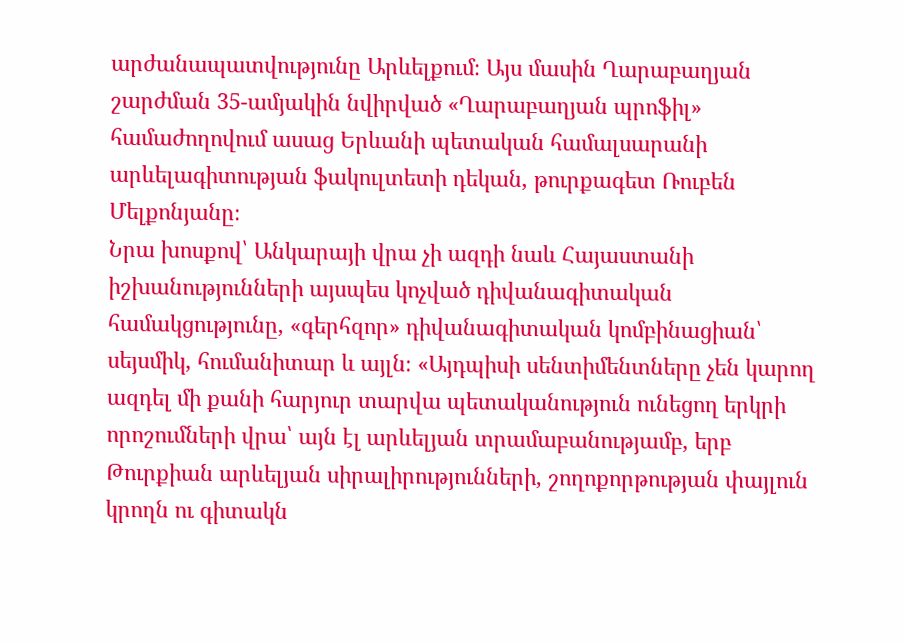արժանապատվությունը Արևելքում։ Այս մասին Ղարաբաղյան շարժման 35-ամյակին նվիրված «Ղարաբաղյան պրոֆիլ» համաժողովում ասաց Երևանի պետական համալսարանի արևելագիտության ֆակուլտետի դեկան, թուրքագետ Ռուբեն Մելքոնյանը։
Նրա խոսքով՝ Անկարայի վրա չի ազդի նաև Հայաստանի իշխանությունների այսպես կոչված դիվանագիտական համակցությունը, «գերհզոր» դիվանագիտական կոմբինացիան՝ սեյսմիկ, հումանիտար և այլն։ «Այդպիսի սենտիմենտները չեն կարող ազդել մի քանի հարյուր տարվա պետականություն ունեցող երկրի որոշումների վրա՝ այն էլ արևելյան տրամաբանությամբ, երբ Թուրքիան արևելյան սիրալիրությունների, շողոքորթության փայլուն կրողն ու գիտակն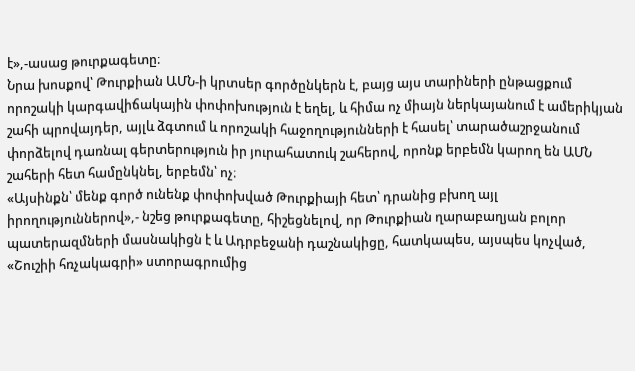է»,-ասաց թուրքագետը։
Նրա խոսքով՝ Թուրքիան ԱՄՆ-ի կրտսեր գործընկերն է, բայց այս տարիների ընթացքում որոշակի կարգավիճակային փոփոխություն է եղել, և հիմա ոչ միայն ներկայանում է ամերիկյան շահի պրովայդեր, այլև ձգտում և որոշակի հաջողությունների է հասել՝ տարածաշրջանում փորձելով դառնալ գերտերություն իր յուրահատուկ շահերով, որոնք երբեմն կարող են ԱՄՆ շահերի հետ համընկնել, երբեմն՝ ոչ։
«Այսինքն՝ մենք գործ ունենք փոփոխված Թուրքիայի հետ՝ դրանից բխող այլ իրողություններով»,- նշեց թուրքագետը, հիշեցնելով, որ Թուրքիան ղարաբաղյան բոլոր պատերազմների մասնակիցն է և Ադրբեջանի դաշնակիցը, հատկապես, այսպես կոչված, «Շուշիի հռչակագրի» ստորագրումից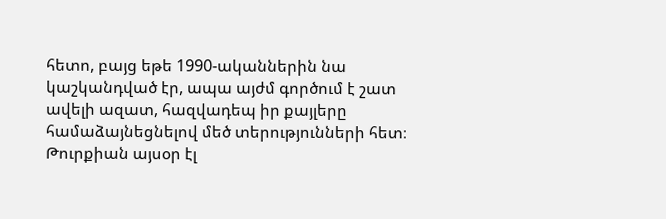հետո, բայց եթե 1990-ականներին նա կաշկանդված էր, ապա այժմ գործում է շատ ավելի ազատ, հազվադեպ իր քայլերը համաձայնեցնելով մեծ տերությունների հետ։ Թուրքիան այսօր էլ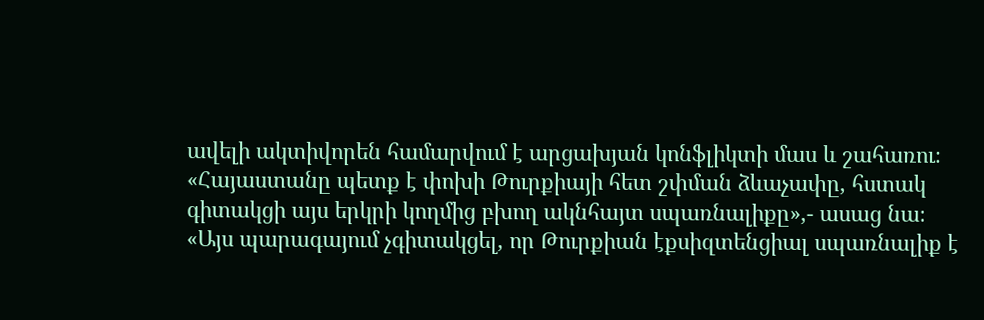ավելի ակտիվորեն համարվում է արցախյան կոնֆլիկտի մաս և շահառու։
«Հայաստանը պետք է փոխի Թուրքիայի հետ շփման ձևաչափը, հստակ գիտակցի այս երկրի կողմից բխող ակնհայտ սպառնալիքը»,- ասաց նա։
«Այս պարագայում չգիտակցել, որ Թուրքիան էքսիզտենցիալ սպառնալիք է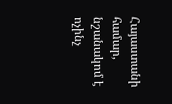Հայաստանի համար, նշանակոմ է ոչինչ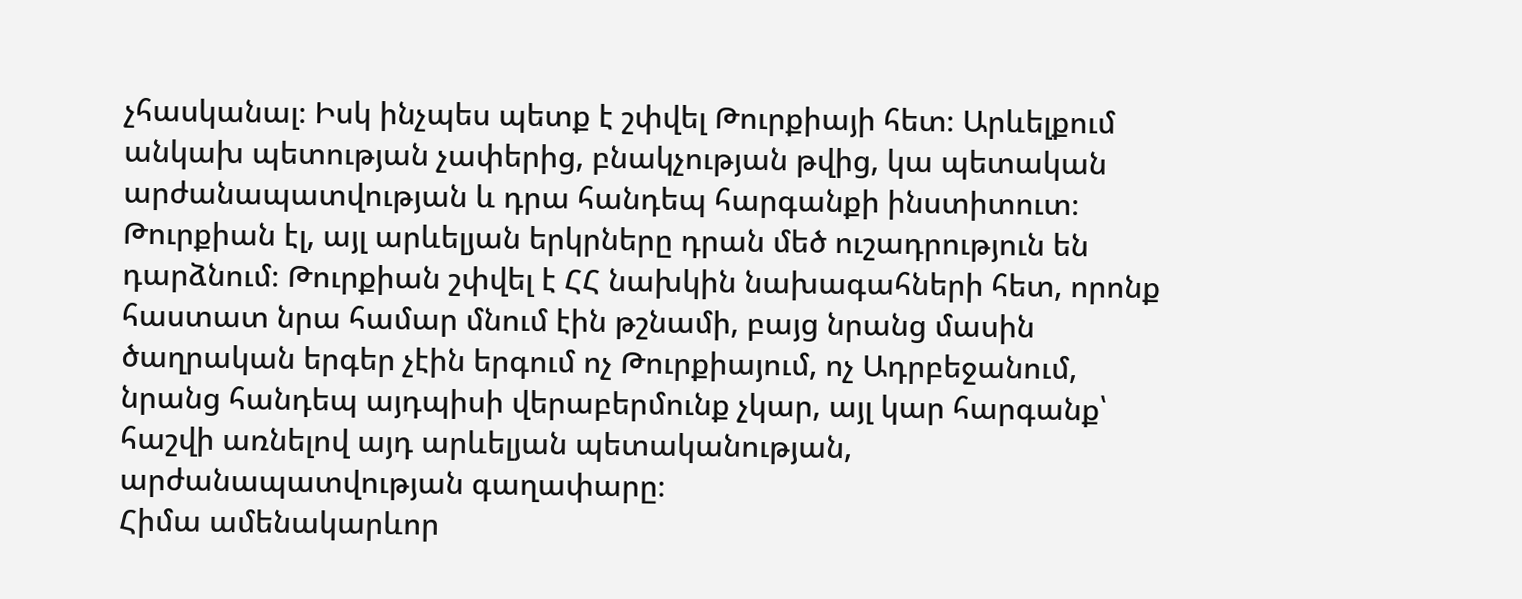չհասկանալ։ Իսկ ինչպես պետք է շփվել Թուրքիայի հետ։ Արևելքում անկախ պետության չափերից, բնակչության թվից, կա պետական արժանապատվության և դրա հանդեպ հարգանքի ինստիտուտ։ Թուրքիան էլ, այլ արևելյան երկրները դրան մեծ ուշադրություն են դարձնում։ Թուրքիան շփվել է ՀՀ նախկին նախագահների հետ, որոնք հաստատ նրա համար մնում էին թշնամի, բայց նրանց մասին ծաղրական երգեր չէին երգում ոչ Թուրքիայում, ոչ Ադրբեջանում, նրանց հանդեպ այդպիսի վերաբերմունք չկար, այլ կար հարգանք՝ հաշվի առնելով այդ արևելյան պետականության, արժանապատվության գաղափարը։
Հիմա ամենակարևոր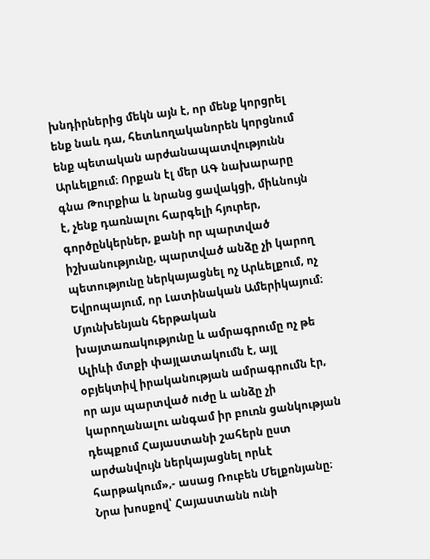խնդիրներից մեկն այն է, որ մենք կորցրել ենք նաև դա, հետևողականորեն կորցնում ենք պետական արժանապատվությունն Արևելքում։ Որքան էլ մեր ԱԳ նախարարը գնա Թուրքիա և նրանց ցավակցի, միևնույն է, չենք դառնալու հարգելի հյուրեր, գործընկերներ, քանի որ պարտված իշխանությունը, պարտված անձը չի կարող պետությունը ներկայացնել ոչ Արևելքում, ոչ Եվրոպայում, որ Լատինական Ամերիկայում։ Մյունխենյան հերթական խայտառակությունը և ամրագրումը ոչ թե Ալիևի մտքի փայլատակումն է, այլ օբյեկտիվ իրականության ամրագրումն էր, որ այս պարտված ուժը և անձը չի կարողանալու անգամ իր բուռն ցանկության դեպքում Հայաստանի շահերն ըստ արժանվույն ներկայացնել որևէ հարթակում»,- ասաց Ռուբեն Մելքոնյանը։
Նրա խոսքով՝ Հայաստանն ունի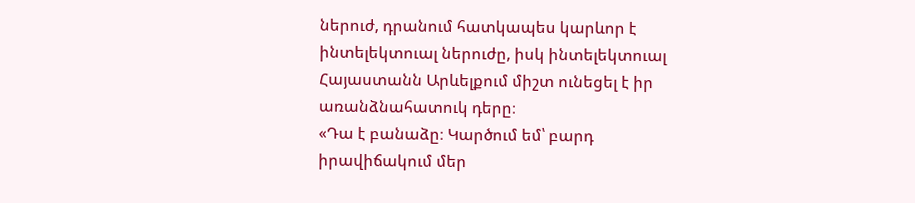ներուժ, դրանում հատկապես կարևոր է ինտելեկտուալ ներուժը, իսկ ինտելեկտուալ Հայաստանն Արևելքում միշտ ունեցել է իր առանձնահատուկ դերը։
«Դա է բանաձը։ Կարծում եմ՝ բարդ իրավիճակում մեր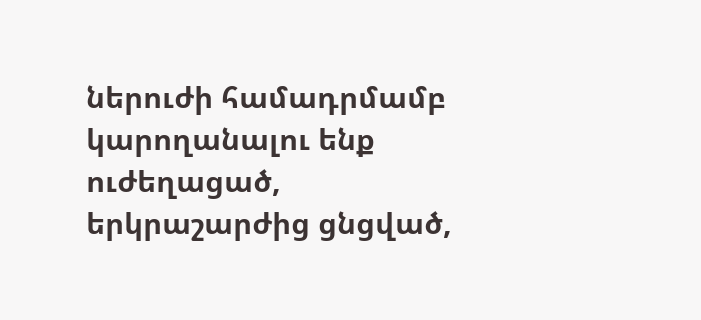ներուժի համադրմամբ կարողանալու ենք ուժեղացած, երկրաշարժից ցնցված,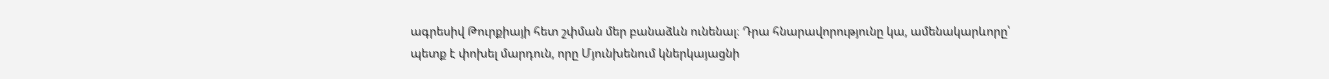ագրեսիվ Թուրքիայի հետ շփման մեր բանաձևն ունենալ։ Դրա հնարավորությունը կա, ամենակարևորը՝ պետք է փոխել մարդուն, որը Մյունխենում կներկայացնի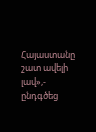Հայաստանը շատ ավելի լավ»,- ընդգծեց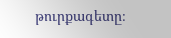թուրքագետը։